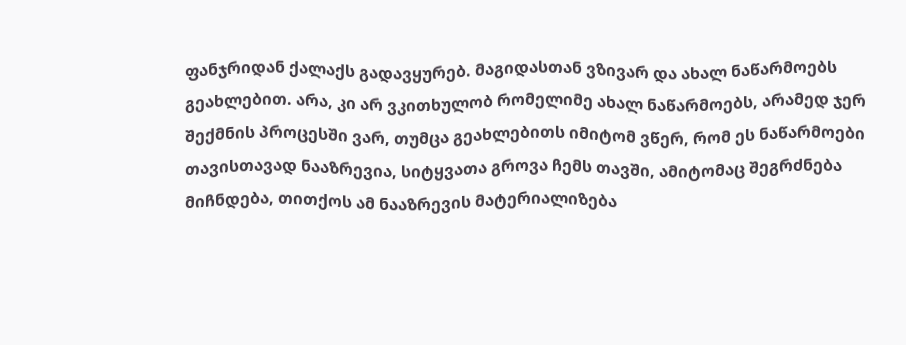ფანჯრიდან ქალაქს გადავყურებ. მაგიდასთან ვზივარ და ახალ ნაწარმოებს გეახლებით. არა, კი არ ვკითხულობ რომელიმე ახალ ნაწარმოებს, არამედ ჯერ შექმნის პროცესში ვარ, თუმცა გეახლებითს იმიტომ ვწერ, რომ ეს ნაწარმოები თავისთავად ნააზრევია, სიტყვათა გროვა ჩემს თავში, ამიტომაც შეგრძნება მიჩნდება, თითქოს ამ ნააზრევის მატერიალიზება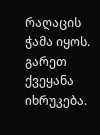რაღაცის ჭამა იყოს. გარეთ ქვეყანა იხრუკება.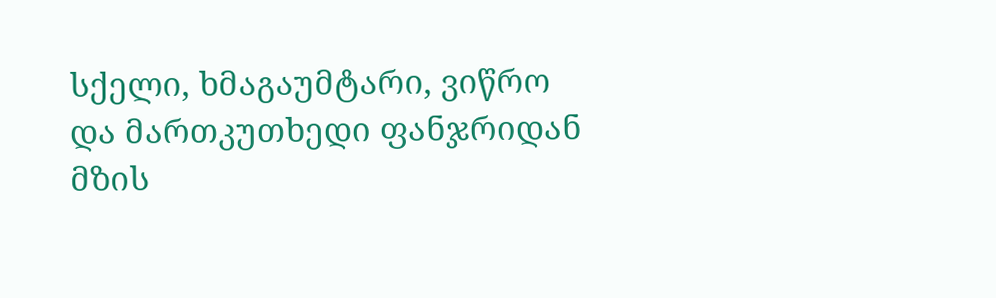სქელი, ხმაგაუმტარი, ვიწრო და მართკუთხედი ფანჯრიდან მზის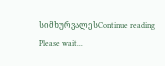სიმხურვალესContinue reading
Please wait...